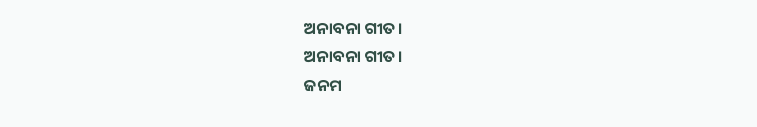ଅନାବନା ଗୀତ।
ଅନାବନା ଗୀତ।
ଜନମ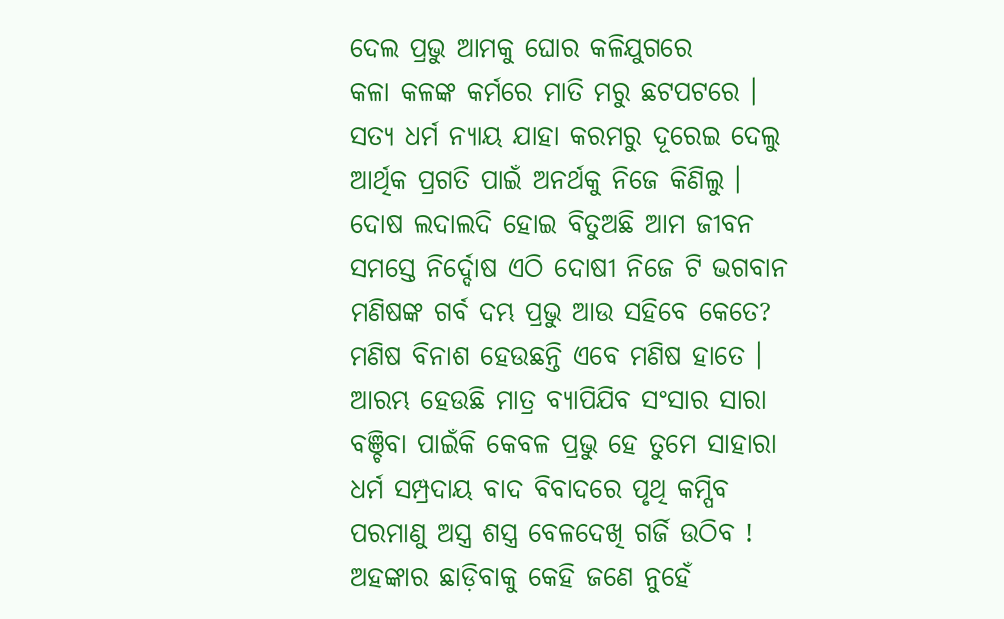ଦେଲ ପ୍ରଭୁ ଆମକୁ ଘୋର କଳିଯୁଗରେ
କଳା କଳଙ୍କ କର୍ମରେ ମାତି ମରୁ ଛଟପଟରେ ।
ସତ୍ୟ ଧର୍ମ ନ୍ୟାୟ ଯାହା କରମରୁ ଦୂରେଇ ଦେଲୁ
ଆର୍ଥିକ ପ୍ରଗତି ପାଇଁ ଅନର୍ଥକୁ ନିଜେ କିଣିଲୁ ।
ଦୋଷ ଲଦାଲଦି ହୋଇ ବିତୁଅଛି ଆମ ଜୀବନ
ସମସ୍ତେ ନିର୍ଦ୍ଦୋଷ ଏଠି ଦୋଷୀ ନିଜେ ଟି ଭଗବାନ
ମଣିଷଙ୍କ ଗର୍ବ ଦମ୍ଭ ପ୍ରଭୁ ଆଉ ସହିବେ କେତେ?
ମଣିଷ ବିନାଶ ହେଉଛନ୍ତି ଏବେ ମଣିଷ ହାତେ ।
ଆରମ୍ଭ ହେଉଛି ମାତ୍ର ବ୍ୟାପିଯିବ ସଂସାର ସାରା
ବଞ୍ଚିବା ପାଇଁକି କେବଳ ପ୍ରଭୁ ହେ ତୁମେ ସାହାରା
ଧର୍ମ ସମ୍ପ୍ରଦାୟ ବାଦ ବିବାଦରେ ପୃଥି କମ୍ପିବ
ପରମାଣୁ ଅସ୍ତ୍ର ଶସ୍ତ୍ର ବେଳଦେଖି ଗର୍ଜି ଉଠିବ !
ଅହଙ୍କାର ଛାଡ଼ିବାକୁ କେହି ଜଣେ ନୁହେଁ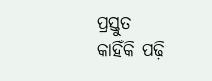ପ୍ରସ୍ତୁତ
କାହିଁକି ପଢ଼ି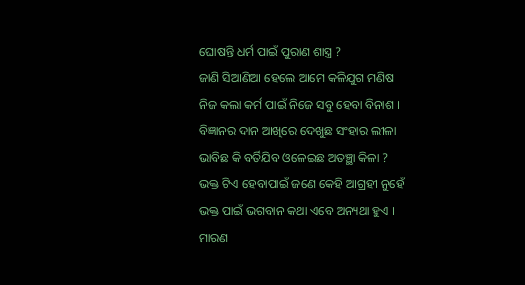ଘୋଷନ୍ତି ଧର୍ମ ପାଇଁ ପୁରାଣ ଶାସ୍ତ୍ର ?
ଜାଣି ସିଆଣିଆ ହେଲେ ଆମେ କଳିଯୁଗ ମଣିଷ
ନିଜ କଲା କର୍ମ ପାଇଁ ନିଜେ ସବୁ ହେବା ବିନାଶ ।
ବିଜ୍ଞାନର ଦାନ ଆଖିରେ ଦେଖୁଛ ସଂହାର ଲୀଳା
ଭାବିଛ କି ବର୍ତିଯିବ ଓଳେଇଛ ଅତଞ୍ଛା କିଳା ?
ଭକ୍ତ ଟିଏ ହେବାପାଇଁ ଜଣେ କେହି ଆଗ୍ରହୀ ନୁହେଁ
ଭକ୍ତ ପାଇଁ ଭଗବାନ କଥା ଏବେ ଅନ୍ୟଥା ହୁଏ ।
ମାରଣ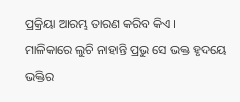ପ୍ରକ୍ରିୟା ଆରମ୍ଭ ତାରଣ କରିବ କିଏ ।
ମାଳିକାରେ ଲୁଚି ନାହାନ୍ତି ପ୍ରଭୁ ସେ ଭକ୍ତ ହୃଦୟେ
ଭକ୍ତିର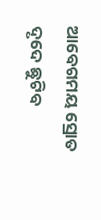ଆବେଗମୟ ସ୍ରୋତ ଦୃଦେ ଛୁଟିବ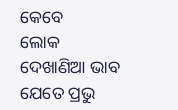କେବେ
ଲୋକ ଦେଖାଣିଆ ଭାବ ଯେତେ ପ୍ରଭୁ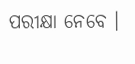ପରୀକ୍ଷା ନେବେ ।